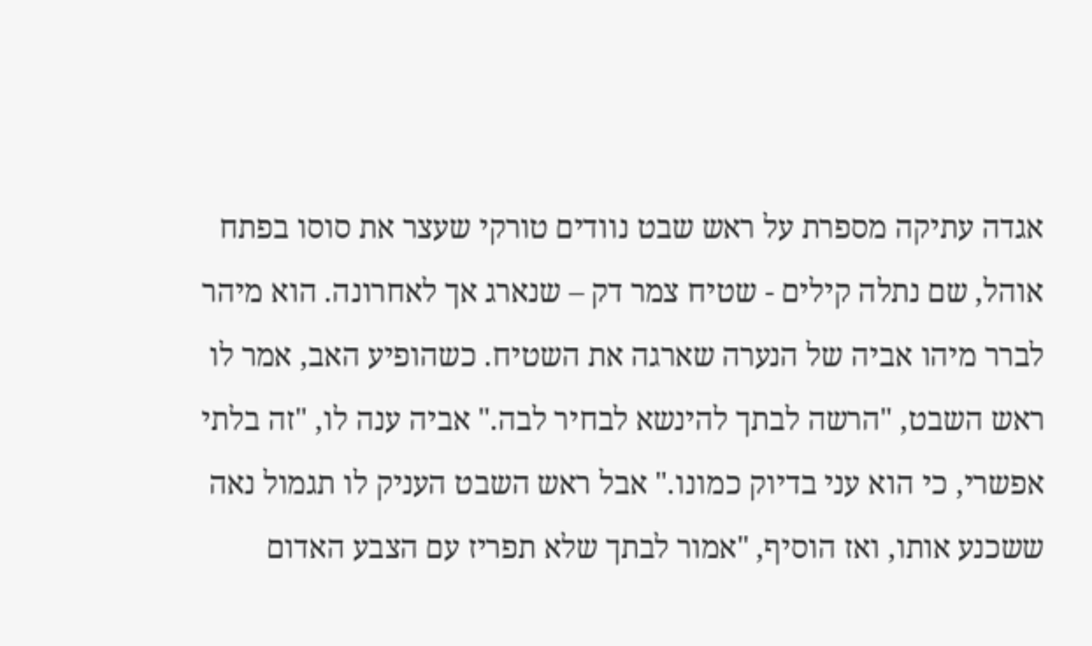אגדה עתיקה מספרת על ראש שבט נוודים טורקי שעצר את סוסו בפתח אוהל, שם נתלה קילים - שטיח צמר דק – שנארג אך לאחרונה. הוא מיהר לברר מיהו אביה של הנערה שארגה את השטיח. כשהופיע האב, אמר לו ראש השבט, "הרשה לבתך להינשא לבחיר לבה." אביה ענה לו, "זה בלתי אפשרי, כי הוא עני בדיוק כמונו." אבל ראש השבט העניק לו תגמול נאה ששכנע אותו, ואז הוסיף, "אמור לבתך שלא תפריז עם הצבע האדום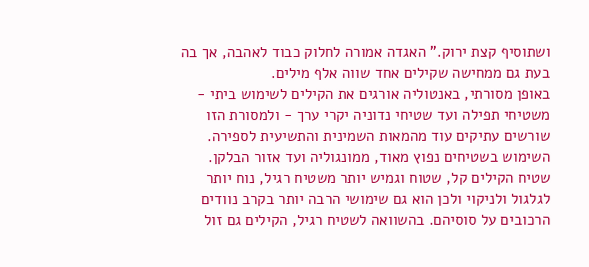ושתוסיף קצת ירוק." האגדה אמורה לחלוק כבוד לאהבה, אך בה בעת גם ממחישה שקילים אחד שווה אלף מילים.
באופן מסורתי, באנטוליה אורגים את הקילים לשימוש ביתי - משטיחי תפילה ועד שטיחי נדוניה יקרי ערך - ולמסורת הזו שורשים עתיקים עוד מהמאות השמינית והתשיעית לספירה.
השימוש בשטיחים נפוץ מאוד, ממונגוליה ועד אזור הבלקן. שטיח הקילים קל, שטוח וגמיש יותר משטיח רגיל, נוח יותר לגלגול ולניקוי ולכן הוא גם שימושי הרבה יותר בקרב נוודים הרכובים על סוסיהם. בהשוואה לשטיח רגיל, הקילים גם זול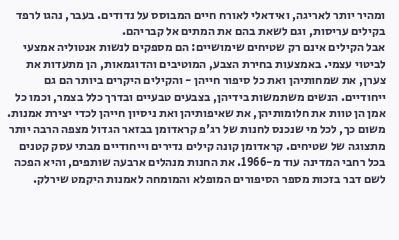ומהיר יותר לאריגה, ואידאלי לאורח חיים המבוסס על נדודים. בעבר, נהגו לרפד בקילים עריסות, וגם לשאת בהם את המתים אל קבריהם.
אבל הקילים אינם רק שטיחים שימושיים: הם מספקים לנשות אנטוליה אמצעי לביטוי עצמי. באמצעות בחירת הצבע, המוטיבים והדוגמאות, הן מתעדות את צערן, את שמחותיהן ואת כל סיפור חייהן - והקילים היקרים ביותר הם גם ייחודיים. הנשים משתמשות בידיהן, בצבעים טבעיים ובדרך כלל בצמר, וכמו כל אמן הן טוות את חלומותיהן, את שאיפותיהן ואת ניסיון חייהן לכדי יצירת אמנות. משום כך, לכל מי שנכנס לחנות של רג'פ קראדומן בבזאר הגדול מצפה הרבה יותר מתצוגה של שטיחים. קראדומן קונה קילים נדירים וייחודיים מבתי עסק קטנים בכל רחבי המדינה עוד מ-1966. את החנות מנהלים ארבעה שותפים, והיא הפכה לשם דבר בזכות מספר הסיפורים המופלא והמומחה לאמנות היקמט שירלק.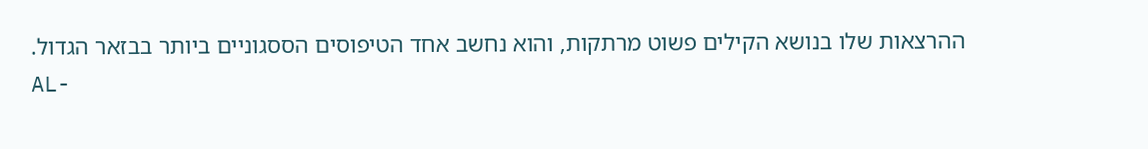ההרצאות שלו בנושא הקילים פשוט מרתקות, והוא נחשב אחד הטיפוסים הססגוניים ביותר בבזאר הגדול.
AL-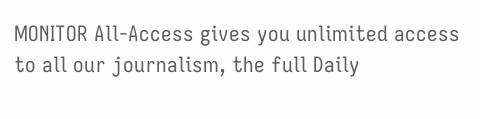MONITOR All-Access gives you unlimited access to all our journalism, the full Daily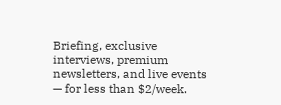Briefing, exclusive interviews, premium newsletters, and live events — for less than $2/week.